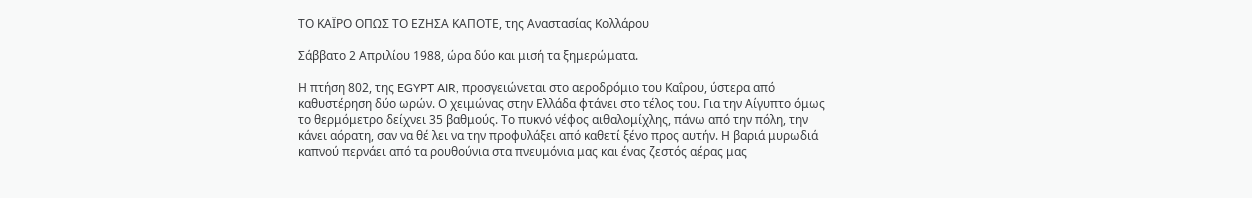ΤΟ ΚΑΪΡΟ ΟΠΩΣ ΤΟ ΕΖΗΣΑ ΚΑΠΟΤΕ, της Αναστασίας Κολλάρου

Σάββατο 2 Απριλίου 1988, ώρα δύο και μισή τα ξημερώματα.

Η πτήση 802, της EGYPT AIR, προσγειώνεται στο αεροδρόμιο του Καΐρου, ύστερα από καθυστέρηση δύο ωρών. Ο χειμώνας στην Ελλάδα φτάνει στο τέλος του. Για την Αίγυπτο όμως το θερμόμετρο δείχνει 35 βαθμούς. Το πυκνό νέφος αιθαλομίχλης, πάνω από την πόλη, την κάνει αόρατη, σαν να θέ λει να την προφυλάξει από καθετί ξένο προς αυτήν. Η βαριά μυρωδιά καπνού περνάει από τα ρουθούνια στα πνευμόνια μας και ένας ζεστός αέρας μας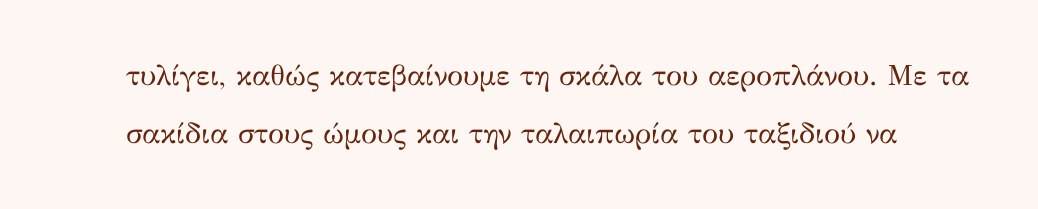τυλίγει, καθώς κατεβαίνουμε τη σκάλα του αεροπλάνου. Με τα σακίδια στους ώμους και την ταλαιπωρία του ταξιδιού να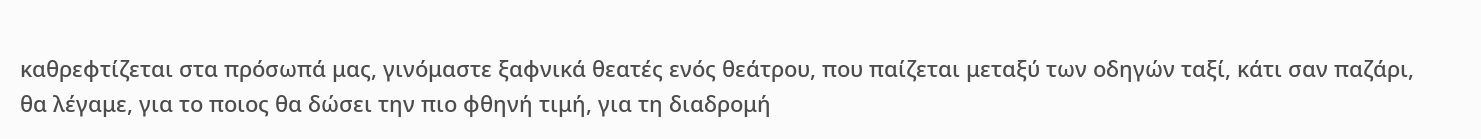καθρεφτίζεται στα πρόσωπά μας, γινόμαστε ξαφνικά θεατές ενός θεάτρου, που παίζεται μεταξύ των οδηγών ταξί, κάτι σαν παζάρι, θα λέγαμε, για το ποιος θα δώσει την πιο φθηνή τιμή, για τη διαδρομή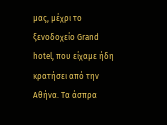μας, μέχρι το ξενοδοχείο Grand hotel, που είχαμε ήδη κρατήσει από την Αθήνα. Τα άσπρα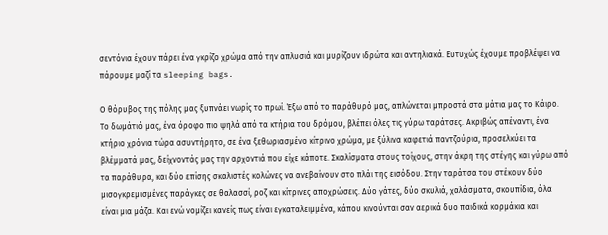σεντόνια έχουν πάρει ένα γκρίζο χρώμα από την απλυσιά και μυρίζουν ιδρώτα και αντηλιακά. Ευτυχώς έχουμε προβλέψει να πάρουμε μαζί τα sleeping bags.

Ο θόρυβος της πόλης μας ξυπνάει νωρίς το πρωί. Έξω από το παράθυρό μας, απλώνεται μπροστά στα μάτια μας το Κάιρο. Το δωμάτιό μας, ένα όροφο πιο ψηλά από τα κτήρια του δρόμου, βλέπει όλες τις γύρω ταράτσες. Ακριβώς απέναντι, ένα κτήριο χρόνια τώρα ασυντήρητο, σε ένα ξεθωριασμένο κίτρινο χρώμα, με ξύλινα καφετιά παντζούρια, προσελκύει τα βλέμματά μας, δείχνοντάς μας την αρχοντιά που είχε κάποτε. Σκαλίσματα στους τοίχους, στην άκρη της στέγης και γύρω από τα παράθυρα, και δύο επίσης σκαλιστές κολώνες να ανεβαίνουν στο πλάι της εισόδου. Στην ταράτσα του στέκουν δύο μισογκρεμισμένες παράγκες σε θαλασσί, ροζ και κίτρινες αποχρώσεις. Δύο γάτες, δύο σκυλιά, χαλάσματα, σκουπίδια, όλα είναι μια μάζα. Και ενώ νομίζει κανείς πως είναι εγκαταλειμμένα, κάπου κινούνται σαν αερικά δυο παιδικά κορμάκια και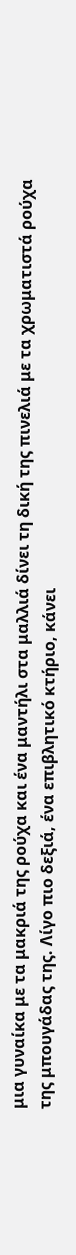μια γυναίκα με τα μακριά της ρούχα και ένα μαντήλι στα μαλλιά δίνει τη δική της πινελιά με τα χρωματιστά ρούχα της μπουγάδας της. Λίγο πιο δεξιά, ένα επιβλητικό κτήριο, κάνει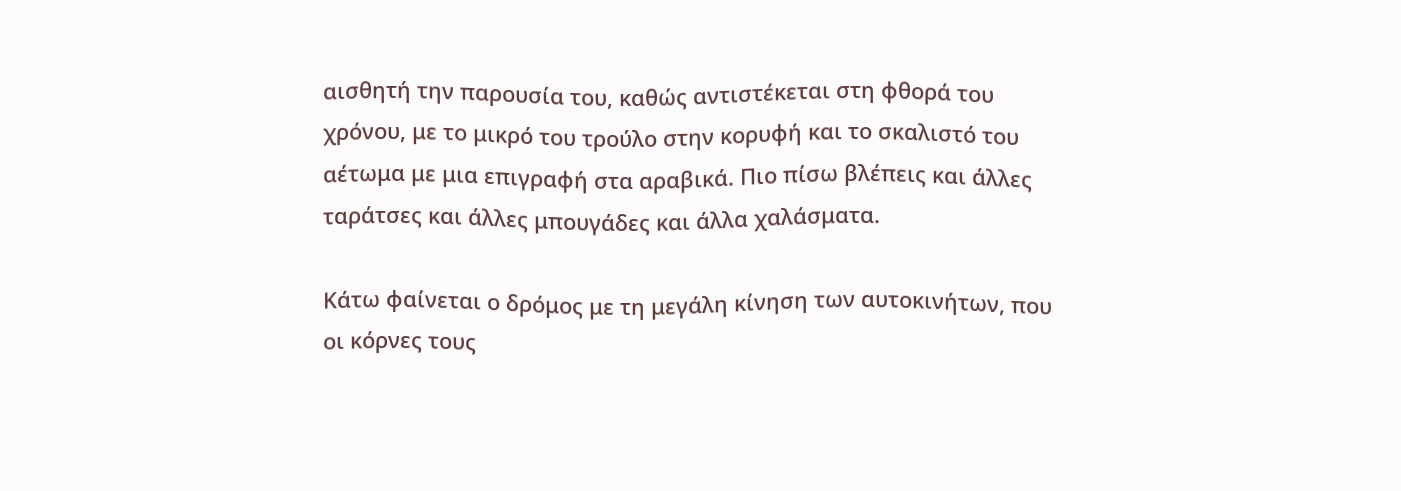αισθητή την παρουσία του, καθώς αντιστέκεται στη φθορά του χρόνου, με το μικρό του τρούλο στην κορυφή και το σκαλιστό του αέτωμα με μια επιγραφή στα αραβικά. Πιο πίσω βλέπεις και άλλες ταράτσες και άλλες μπουγάδες και άλλα χαλάσματα.

Κάτω φαίνεται ο δρόμος με τη μεγάλη κίνηση των αυτοκινήτων, που οι κόρνες τους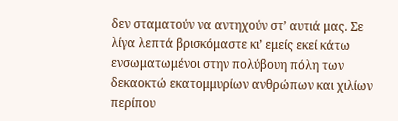δεν σταματούν να αντηχούν στ’ αυτιά μας. Σε λίγα λεπτά βρισκόμαστε κι’ εμείς εκεί κάτω ενσωματωμένοι στην πολύβουη πόλη των δεκαοκτώ εκατομμυρίων ανθρώπων και χιλίων περίπου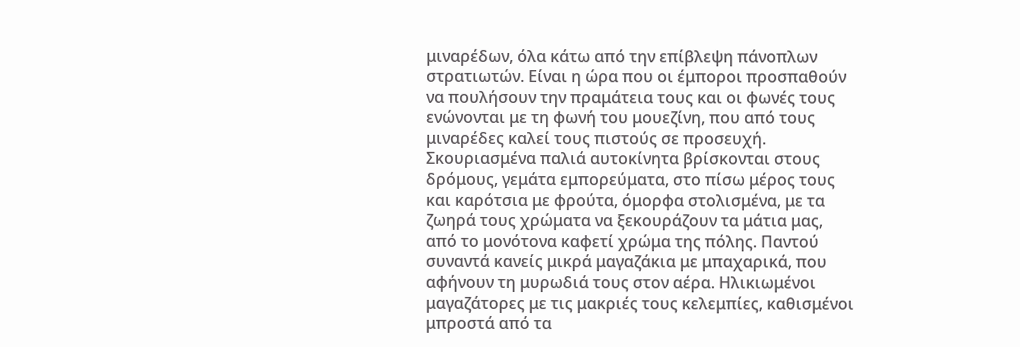μιναρέδων, όλα κάτω από την επίβλεψη πάνοπλων στρατιωτών. Είναι η ώρα που οι έμποροι προσπαθούν να πουλήσουν την πραμάτεια τους και οι φωνές τους ενώνονται με τη φωνή του μουεζίνη, που από τους μιναρέδες καλεί τους πιστούς σε προσευχή. Σκουριασμένα παλιά αυτοκίνητα βρίσκονται στους δρόμους, γεμάτα εμπορεύματα, στο πίσω μέρος τους και καρότσια με φρούτα, όμορφα στολισμένα, με τα ζωηρά τους χρώματα να ξεκουράζουν τα μάτια μας, από το μονότονα καφετί χρώμα της πόλης. Παντού συναντά κανείς μικρά μαγαζάκια με μπαχαρικά, που αφήνουν τη μυρωδιά τους στον αέρα. Ηλικιωμένοι μαγαζάτορες με τις μακριές τους κελεμπίες, καθισμένοι μπροστά από τα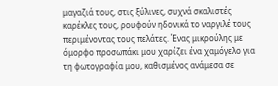μαγαζιά τους, στις ξύλινες, συχνά σκαλιστές καρέκλες τους, ρουφούν ηδονικά το ναργιλέ τους περιμένοντας τους πελάτες. Ένας μικρούλης με όμορφο προσωπάκι μου χαρίζει ένα χαμόγελο για τη φωτογραφία μου, καθισμένος ανάμεσα σε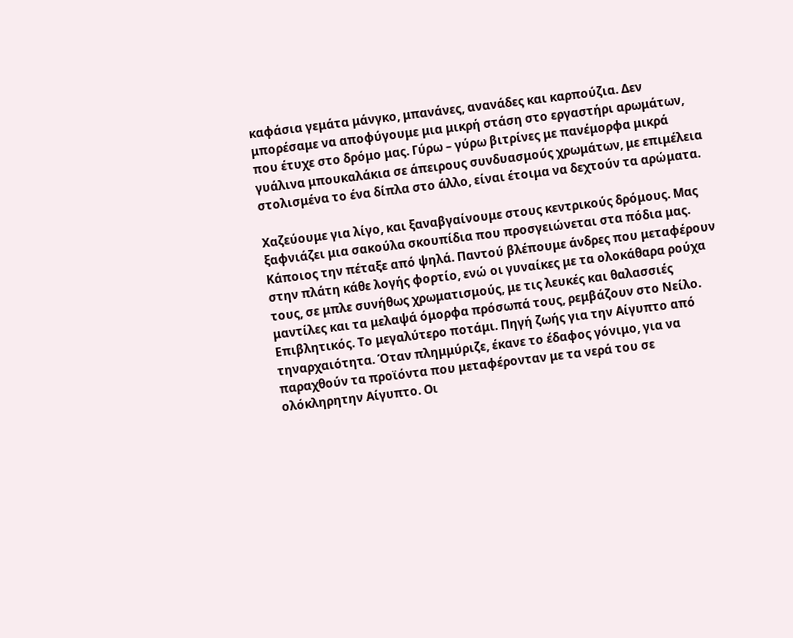καφάσια γεμάτα μάνγκο, μπανάνες, ανανάδες και καρπούζια. Δεν μπορέσαμε να αποφύγουμε μια μικρή στάση στο εργαστήρι αρωμάτων, που έτυχε στο δρόμο μας. Γύρω – γύρω βιτρίνες με πανέμορφα μικρά γυάλινα μπουκαλάκια σε άπειρους συνδυασμούς χρωμάτων, με επιμέλεια στολισμένα το ένα δίπλα στο άλλο, είναι έτοιμα να δεχτούν τα αρώματα.

Χαζεύουμε για λίγο, και ξαναβγαίνουμε στους κεντρικούς δρόμους. Μας ξαφνιάζει μια σακούλα σκουπίδια που προσγειώνεται στα πόδια μας. Κάποιος την πέταξε από ψηλά. Παντού βλέπουμε άνδρες που μεταφέρουν στην πλάτη κάθε λογής φορτίο, ενώ οι γυναίκες με τα ολοκάθαρα ρούχα τους, σε μπλε συνήθως χρωματισμούς, με τις λευκές και θαλασσιές μαντίλες και τα μελαψά όμορφα πρόσωπά τους, ρεμβάζουν στο Νείλο. Επιβλητικός. Το μεγαλύτερο ποτάμι. Πηγή ζωής για την Αίγυπτο από τηναρχαιότητα. Όταν πλημμύριζε, έκανε το έδαφος γόνιμο, για να παραχθούν τα προϊόντα που μεταφέρονταν με τα νερά του σε ολόκληρητην Αίγυπτο. Οι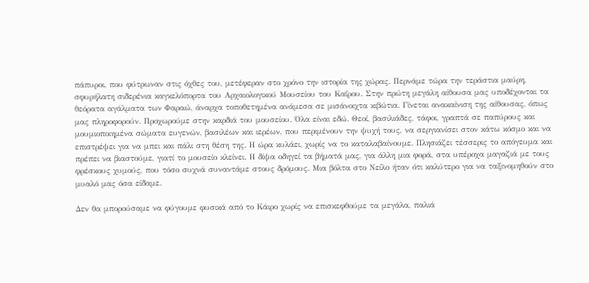πάπυροι, που φύτρωναν στις όχθες του, μετέφεραν στο χρόνο την ιστορία της χώρας. Περνάμε τώρα την τεράστια μαύρη, σφυρήλατη σιδερένια καγκελόπορτα του Αρχαιολογικού Μουσείου του Καΐρου. Στην πρώτη μεγάλη αίθουσα μας υποδέχονται τα θεόρατα αγάλματα των Φαραώ, άναρχα τοποθετημένα ανάμεσα σε μισάνοιχτα κιβώτια. Γίνεται ανακαίνιση της αίθουσας, όπως μας πληροφορούν. Προχωρούμε στην καρδιά του μουσείου. Όλα είναι εδώ. Θεοί, βασιλιάδες, τάφοι, γραπτά σε παπύρους και μουμιοποιημένα σώματα ευγενών, βασιλέων και ιερέων, που περιμένουν την ψυχή τους, να σεργιανίσει στον κάτω κόσμο και να επιστρέψει για να μπει και πάλι στη θέση της. Η ώρα κυλάει, χωρίς να το καταλαβαίνουμε. Πλησιάζει τέσσερις το απόγευμα και πρέπει να βιαστούμε, γιατί το μουσείο κλείνει. Η δίψα οδηγεί τα βήματά μας, για άλλη μια φορά, στα υπέροχα μαγαζιά με τους φρέσκους χυμούς, που τόσο συχνά συναντάμε στους δρόμους. Μια βόλτα στο Νείλο ήταν ότι καλύτερο για να ταξινομηθούν στο μυαλό μας όσα είδαμε.

Δεν θα μπορούσαμε να φύγουμε φυσικά από το Κάιρο χωρίς να επισκεφθούμε τα μεγάλα, παλιά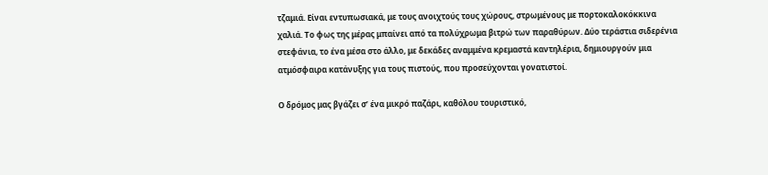τζαμιά. Είναι εντυπωσιακά, με τους ανοιχτούς τους χώρους, στρωμένους με πορτοκαλοκόκκινα χαλιά. Το φως της μέρας μπαίνει από τα πολύχρωμα βιτρώ των παραθύρων. Δύο τεράστια σιδερένια στεφάνια, το ένα μέσα στο άλλο, με δεκάδες αναμμένα κρεμαστά καντηλέρια, δημιουργούν μια ατμόσφαιρα κατάνυξης για τους πιστούς, που προσεύχονται γονατιστοί.

Ο δρόμος μας βγάζει σ’ ένα μικρό παζάρι, καθόλου τουριστικό,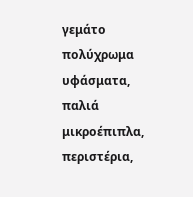γεμάτο πολύχρωμα υφάσματα, παλιά μικροέπιπλα, περιστέρια,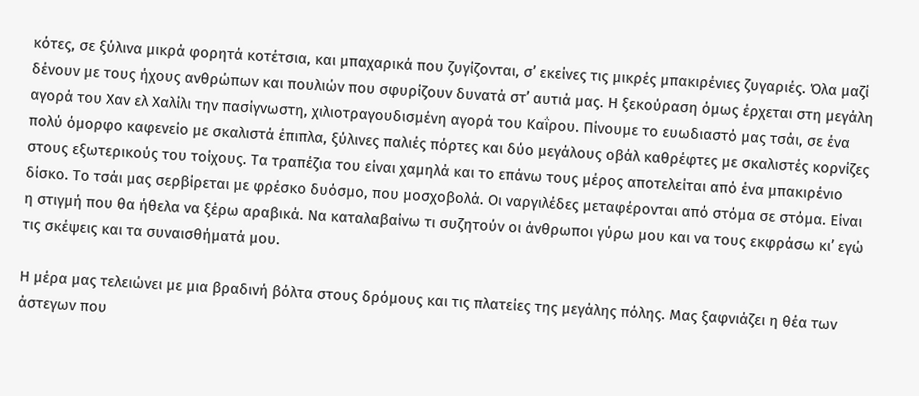κότες, σε ξύλινα μικρά φορητά κοτέτσια, και μπαχαρικά που ζυγίζονται, σ’ εκείνες τις μικρές μπακιρένιες ζυγαριές. Όλα μαζί δένουν με τους ήχους ανθρώπων και πουλιών που σφυρίζουν δυνατά στ’ αυτιά μας. Η ξεκούραση όμως έρχεται στη μεγάλη αγορά του Χαν ελ Χαλίλι την πασίγνωστη, χιλιοτραγουδισμένη αγορά του Καΐρου. Πίνουμε το ευωδιαστό μας τσάι, σε ένα πολύ όμορφο καφενείο με σκαλιστά έπιπλα, ξύλινες παλιές πόρτες και δύο μεγάλους οβάλ καθρέφτες με σκαλιστές κορνίζες στους εξωτερικούς του τοίχους. Τα τραπέζια του είναι χαμηλά και το επάνω τους μέρος αποτελείται από ένα μπακιρένιο δίσκο. Το τσάι μας σερβίρεται με φρέσκο δυόσμο, που μοσχοβολά. Οι ναργιλέδες μεταφέρονται από στόμα σε στόμα. Είναι η στιγμή που θα ήθελα να ξέρω αραβικά. Να καταλαβαίνω τι συζητούν οι άνθρωποι γύρω μου και να τους εκφράσω κι’ εγώ τις σκέψεις και τα συναισθήματά μου.

Η μέρα μας τελειώνει με μια βραδινή βόλτα στους δρόμους και τις πλατείες της μεγάλης πόλης. Μας ξαφνιάζει η θέα των άστεγων που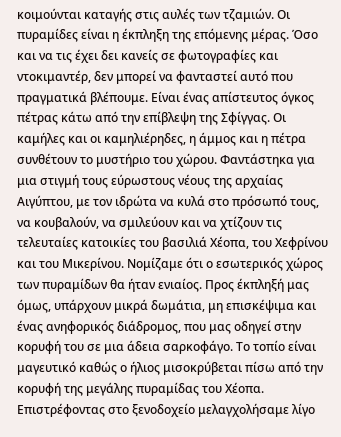κοιμούνται καταγής στις αυλές των τζαμιών. Οι πυραμίδες είναι η έκπληξη της επόμενης μέρας. Όσο και να τις έχει δει κανείς σε φωτογραφίες και ντοκιμαντέρ, δεν μπορεί να φανταστεί αυτό που πραγματικά βλέπουμε. Είναι ένας απίστευτος όγκος πέτρας κάτω από την επίβλεψη της Σφίγγας. Οι καμήλες και οι καμηλιέρηδες, η άμμος και η πέτρα συνθέτουν το μυστήριο του χώρου. Φαντάστηκα για μια στιγμή τους εύρωστους νέους της αρχαίας Αιγύπτου, με τον ιδρώτα να κυλά στο πρόσωπό τους, να κουβαλούν, να σμιλεύουν και να χτίζουν τις τελευταίες κατοικίες του βασιλιά Χέοπα, του Χεφρίνου και του Μικερίνου. Νομίζαμε ότι ο εσωτερικός χώρος των πυραμίδων θα ήταν ενιαίος. Προς έκπληξή μας όμως, υπάρχουν μικρά δωμάτια, μη επισκέψιμα και ένας ανηφορικός διάδρομος, που μας οδηγεί στην κορυφή του σε μια άδεια σαρκοφάγο. Το τοπίο είναι μαγευτικό καθώς ο ήλιος μισοκρύβεται πίσω από την κορυφή της μεγάλης πυραμίδας του Χέοπα. Επιστρέφοντας στο ξενοδοχείο μελαγχολήσαμε λίγο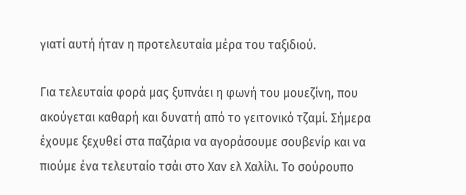γιατί αυτή ήταν η προτελευταία μέρα του ταξιδιού.

Για τελευταία φορά μας ξυπνάει η φωνή του μουεζίνη, που ακούγεται καθαρή και δυνατή από το γειτονικό τζαμί. Σήμερα έχουμε ξεχυθεί στα παζάρια να αγοράσουμε σουβενίρ και να πιούμε ένα τελευταίο τσάι στο Χαν ελ Χαλίλι. Το σούρουπο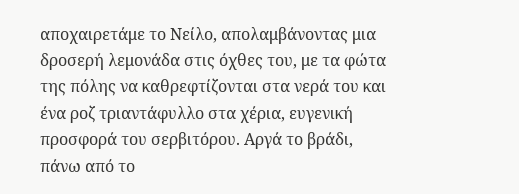αποχαιρετάμε το Νείλο, απολαμβάνοντας μια δροσερή λεμονάδα στις όχθες του, με τα φώτα της πόλης να καθρεφτίζονται στα νερά του και ένα ροζ τριαντάφυλλο στα χέρια, ευγενική προσφορά του σερβιτόρου. Αργά το βράδι, πάνω από το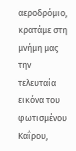αεροδρόμιο, κρατάμε στη μνήμη μας την τελευταία εικόνα του φωτισμένου Καΐρου,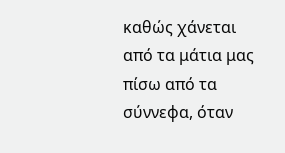καθώς χάνεται από τα μάτια μας πίσω από τα σύννεφα, όταν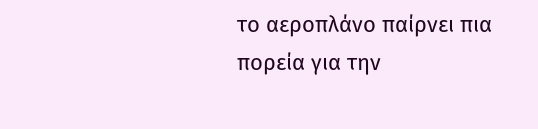το αεροπλάνο παίρνει πια πορεία για την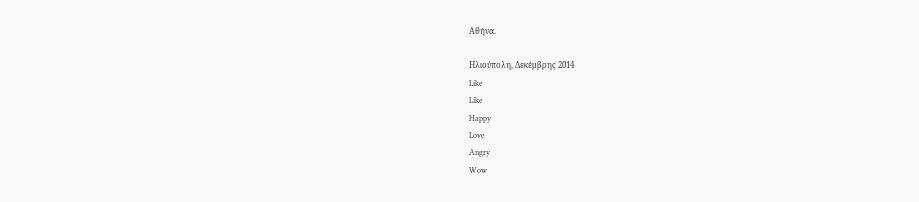Αθήνα.

Ηλιούπολη, Δεκέμβρης 2014
Like
Like
Happy
Love
Angry
Wow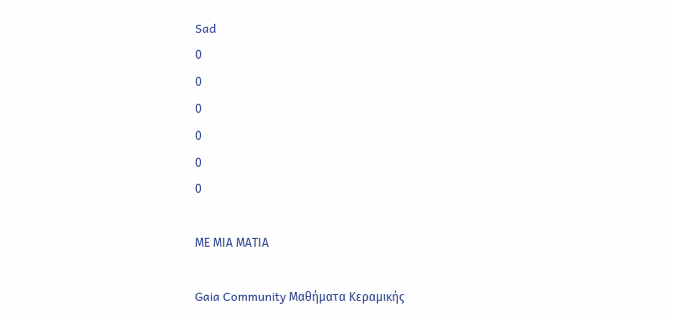Sad
0
0
0
0
0
0

ΜΕ ΜΙΑ ΜΑΤΙΑ

Gaia Community Μαθήματα Κεραμικής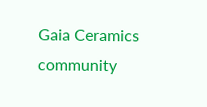Gaia Ceramics community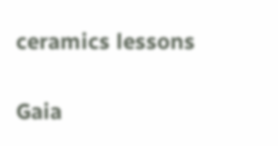ceramics lessons

Gaia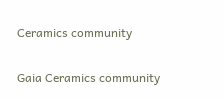Ceramics community

Gaia Ceramics community